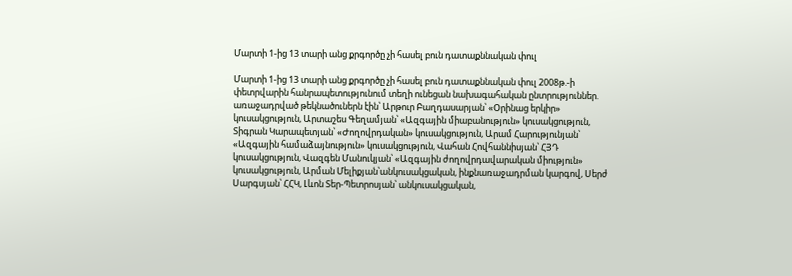Մարտի 1-ից 13 տարի անց քրգործը չի հասել բուն դատաքննական փուլ

Մարտի 1-ից 13 տարի անց քրգործը չի հասել բուն դատաքննական փուլ 2008թ.-ի փետրվարին հանրապետությունում տեղի ունեցան նախագահական ընտրություններ. առաջադրված թեկնածուներն էին՝ Արթուր Բաղդասարյան՝ «Օրինաց երկիր» կուսակցություն, Արտաշես Գեղամյան՝ «Ազգային միաբանություն» կուսակցություն, Տիգրան Կարապետյան՝ «Ժողովրդական» կուսակցություն, Արամ Հարությունյան՝ «Ազգային համաձայնություն» կուսակցություն, Վահան Հովհաննիսյան՝ ՀՅԴ կուսակցություն, Վազգեն Մանուկյան՝ «Ազգային ժողովրդավարական միություն» կուսակցություն, Արման Մելիքյան՝անկուսակցական, ինքնառաջադրման կարգով, Սերժ Սարգսյան՝ ՀՀԿ, Լևոն Տեր-Պետրոսյան՝ անկուսակցական,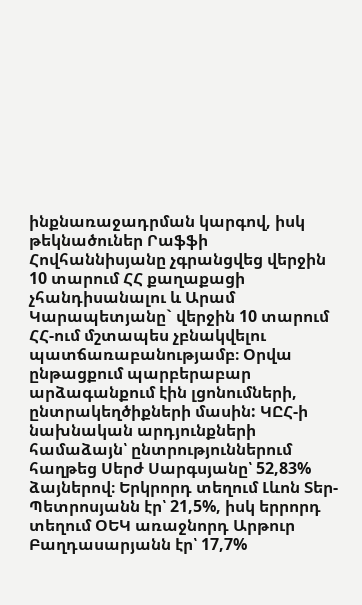ինքնառաջադրման կարգով, իսկ թեկնածուներ Րաֆֆի Հովհաննիսյանը չգրանցվեց վերջին 10 տարում ՀՀ քաղաքացի չհանդիսանալու և Արամ Կարապետյանը` վերջին 10 տարում ՀՀ-ում մշտապես չբնակվելու պատճառաբանությամբ։ Օրվա ընթացքում պարբերաբար արձագանքում էին լցոնումների, ընտրակեղծիքների մասին: ԿԸՀ-ի նախնական արդյունքների համաձայն՝ ընտրություններում հաղթեց Սերժ Սարգսյանը՝ 52,83% ձայներով։ Երկրորդ տեղում Լևոն Տեր-Պետրոսյանն էր՝ 21,5%, իսկ երրորդ տեղում ՕԵԿ առաջնորդ Արթուր Բաղդասարյանն էր՝ 17,7%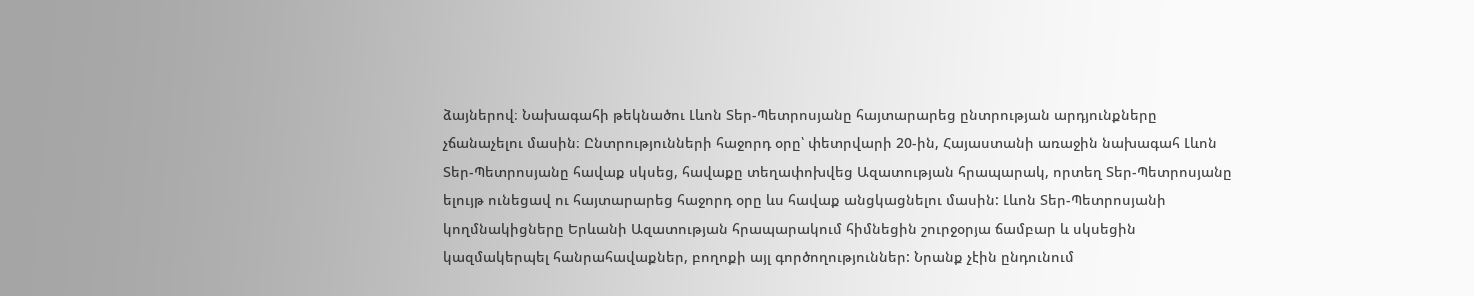ձայներով։ Նախագահի թեկնածու Լևոն Տեր-Պետրոսյանը հայտարարեց ընտրության արդյունքները չճանաչելու մասին։ Ընտրությունների հաջորդ օրը՝ փետրվարի 20-ին, Հայաստանի առաջին նախագահ Լևոն Տեր-Պետրոսյանը հավաք սկսեց, հավաքը տեղափոխվեց Ազատության հրապարակ, որտեղ Տեր-Պետրոսյանը ելույթ ունեցավ ու հայտարարեց հաջորդ օրը ևս հավաք անցկացնելու մասին: Լևոն Տեր-Պետրոսյանի կողմնակիցները Երևանի Ազատության հրապարակում հիմնեցին շուրջօրյա ճամբար և սկսեցին կազմակերպել հանրահավաքներ, բողոքի այլ գործողություններ: Նրանք չէին ընդունում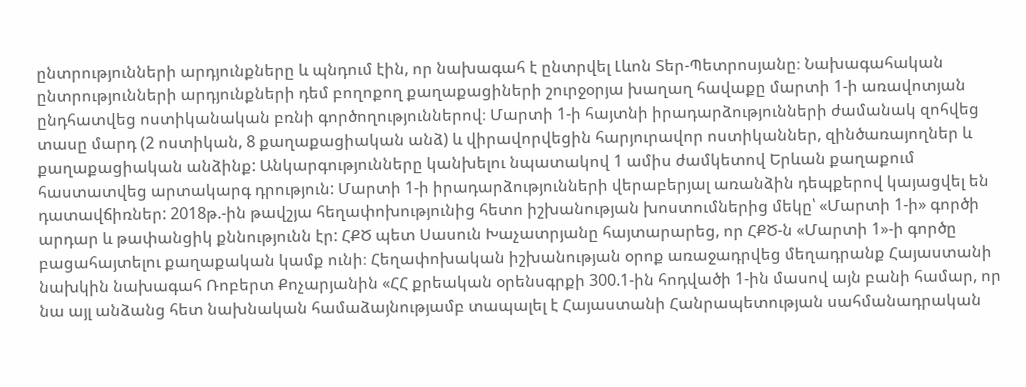ընտրությունների արդյունքները և պնդում էին, որ նախագահ է ընտրվել Լևոն Տեր-Պետրոսյանը։ Նախագահական ընտրությունների արդյունքների դեմ բողոքող քաղաքացիների շուրջօրյա խաղաղ հավաքը մարտի 1-ի առավոտյան ընդհատվեց ոստիկանական բռնի գործողություններով։ Մարտի 1-ի հայտնի իրադարձությունների ժամանակ զոհվեց տասը մարդ (2 ոստիկան, 8 քաղաքացիական անձ) և վիրավորվեցին հարյուրավոր ոստիկաններ, զինծառայողներ և քաղաքացիական անձինք: Անկարգությունները կանխելու նպատակով 1 ամիս ժամկետով Երևան քաղաքում հաստատվեց արտակարգ դրություն: Մարտի 1-ի իրադարձությունների վերաբերյալ առանձին դեպքերով կայացվել են դատավճիռներ: 2018թ.-ին թավշյա հեղափոխությունից հետո իշխանության խոստումներից մեկը՝ «Մարտի 1-ի» գործի արդար և թափանցիկ քննությունն էր: ՀՔԾ պետ Սասուն Խաչատրյանը հայտարարեց, որ ՀՔԾ-ն «Մարտի 1»-ի գործը բացահայտելու քաղաքական կամք ունի։ Հեղափոխական իշխանության օրոք առաջադրվեց մեղադրանք Հայաստանի նախկին նախագահ Ռոբերտ Քոչարյանին «ՀՀ քրեական օրենսգրքի 300.1-ին հոդվածի 1-ին մասով այն բանի համար, որ նա այլ անձանց հետ նախնական համաձայնությամբ տապալել է Հայաստանի Հանրապետության սահմանադրական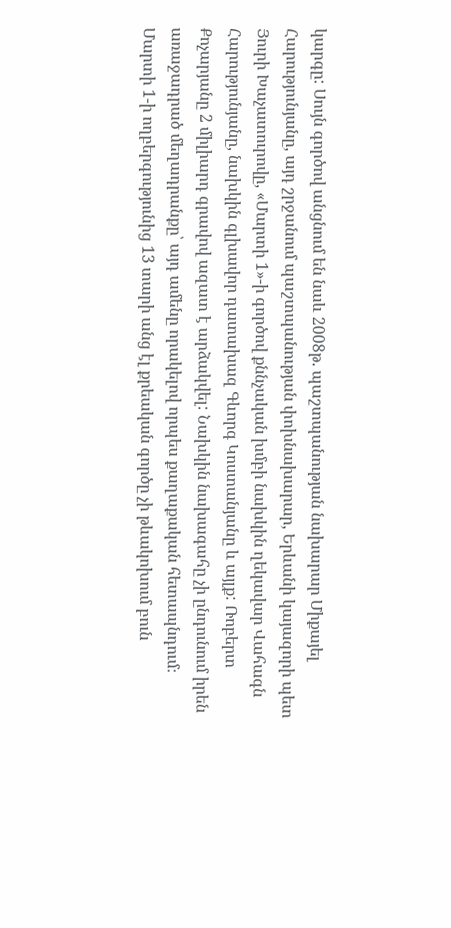կարգը: Սույն գործով անցնում են նաև 2008թ. պաշտպանության նախարար Միքայել Հարությունյանը, այդ շրջանում պաշտպանության փոխնախարար, Երևանի կայազորի պետ Յուրի Խաչատուրովը, «Մարտի 1»-ի գործով քննչական խմբի նախկին ղեկավար Վահագն Հարությունյանը, նախկին գլխավոր դատախազ Գևորգ Կոստանյանը և այլք: Ռոբերտ Քոչարյանը 2 միլիարդ գրավով ազատ է արձակվել: Նախկին նախագահը չի ընդունում իրեն առաջադրած մեղադրանքը՝ այդ ամենը որակելով որպես քաղաքական հետապնդում։ Մարտի 1-ի ողբերգությունից 13 տարի անց էլ քրեական գործը չի թևակոխում բուն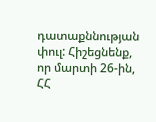դատաքննության փուլ: Հիշեցնենք, որ մարտի 26-ին, ՀՀ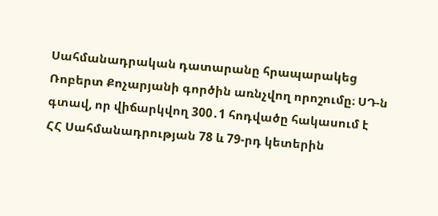Սահմանադրական դատարանը հրապարակեց Ռոբերտ Քոչարյանի գործին առնչվող որոշումը։ ՍԴ-ն գտավ, որ վիճարկվող 300․1 հոդվածը հակասում է ՀՀ Սահմանադրության 78 և 79-րդ կետերին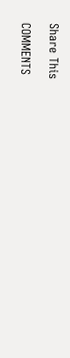Share This

COMMENTS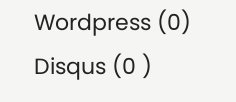Wordpress (0)
Disqus (0 )